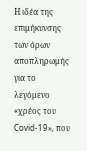Η ιδέα της επιμήκυνσης των όρων αποπληρωμής για το λεγόμενο «χρέος του Covid-19», που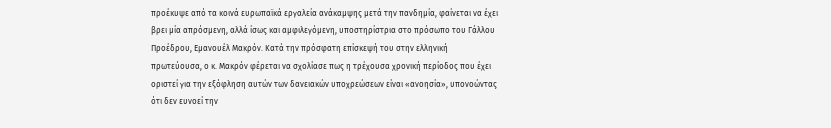προέκυψε από τα κοινά ευρωπαϊκά εργαλεία ανάκαμψης μετά την πανδημία, φαίνεται να έχει βρει μία απρόσμενη, αλλά ίσως και αμφιλεγόμενη, υποστηρίστρια στο πρόσωπο του Γάλλου Προέδρου, Εμανουέλ Μακρόν. Κατά την πρόσφατη επίσκεψή του στην ελληνική πρωτεύουσα, ο κ. Μακρόν φέρεται να σχολίασε πως η τρέχουσα χρονική περίοδος που έχει οριστεί για την εξόφληση αυτών των δανειακών υποχρεώσεων είναι «ανοησία», υπονοώντας ότι δεν ευνοεί την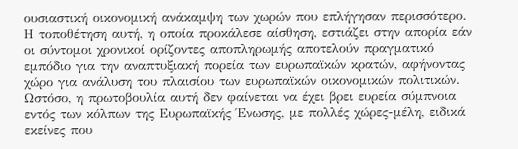ουσιαστική οικονομική ανάκαμψη των χωρών που επλήγησαν περισσότερο. Η τοποθέτηση αυτή, η οποία προκάλεσε αίσθηση, εστιάζει στην απορία εάν οι σύντομοι χρονικοί ορίζοντες αποπληρωμής αποτελούν πραγματικό εμπόδιο για την αναπτυξιακή πορεία των ευρωπαϊκών κρατών, αφήνοντας χώρο για ανάλυση του πλαισίου των ευρωπαϊκών οικονομικών πολιτικών.
Ωστόσο, η πρωτοβουλία αυτή δεν φαίνεται να έχει βρει ευρεία σύμπνοια εντός των κόλπων της Ευρωπαϊκής Ένωσης, με πολλές χώρες-μέλη, ειδικά εκείνες που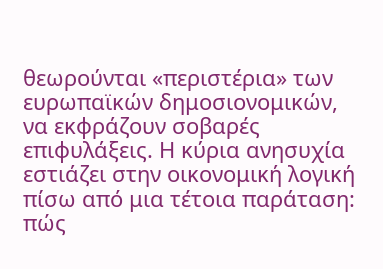θεωρούνται «περιστέρια» των ευρωπαϊκών δημοσιονομικών, να εκφράζουν σοβαρές επιφυλάξεις. Η κύρια ανησυχία εστιάζει στην οικονομική λογική πίσω από μια τέτοια παράταση: πώς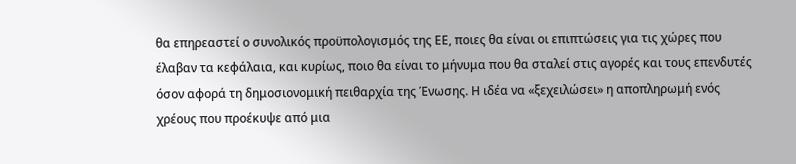θα επηρεαστεί ο συνολικός προϋπολογισμός της ΕΕ, ποιες θα είναι οι επιπτώσεις για τις χώρες που έλαβαν τα κεφάλαια, και κυρίως, ποιο θα είναι το μήνυμα που θα σταλεί στις αγορές και τους επενδυτές όσον αφορά τη δημοσιονομική πειθαρχία της Ένωσης. Η ιδέα να «ξεχειλώσει» η αποπληρωμή ενός χρέους που προέκυψε από μια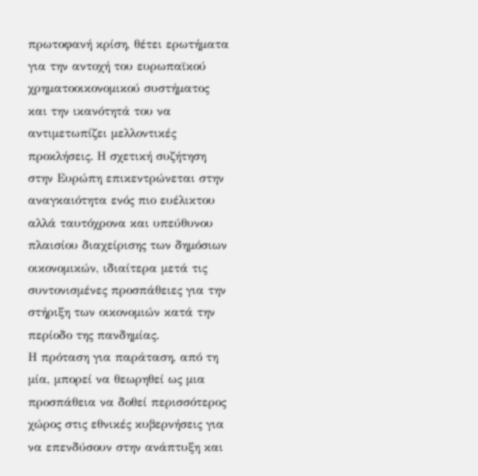πρωτοφανή κρίση, θέτει ερωτήματα για την αντοχή του ευρωπαϊκού χρηματοοικονομικού συστήματος και την ικανότητά του να αντιμετωπίζει μελλοντικές προκλήσεις. Η σχετική συζήτηση στην Ευρώπη επικεντρώνεται στην αναγκαιότητα ενός πιο ευέλικτου αλλά ταυτόχρονα και υπεύθυνου πλαισίου διαχείρισης των δημόσιων οικονομικών, ιδιαίτερα μετά τις συντονισμένες προσπάθειες για την στήριξη των οικονομιών κατά την περίοδο της πανδημίας.
Η πρόταση για παράταση, από τη μία, μπορεί να θεωρηθεί ως μια προσπάθεια να δοθεί περισσότερος χώρος στις εθνικές κυβερνήσεις για να επενδύσουν στην ανάπτυξη και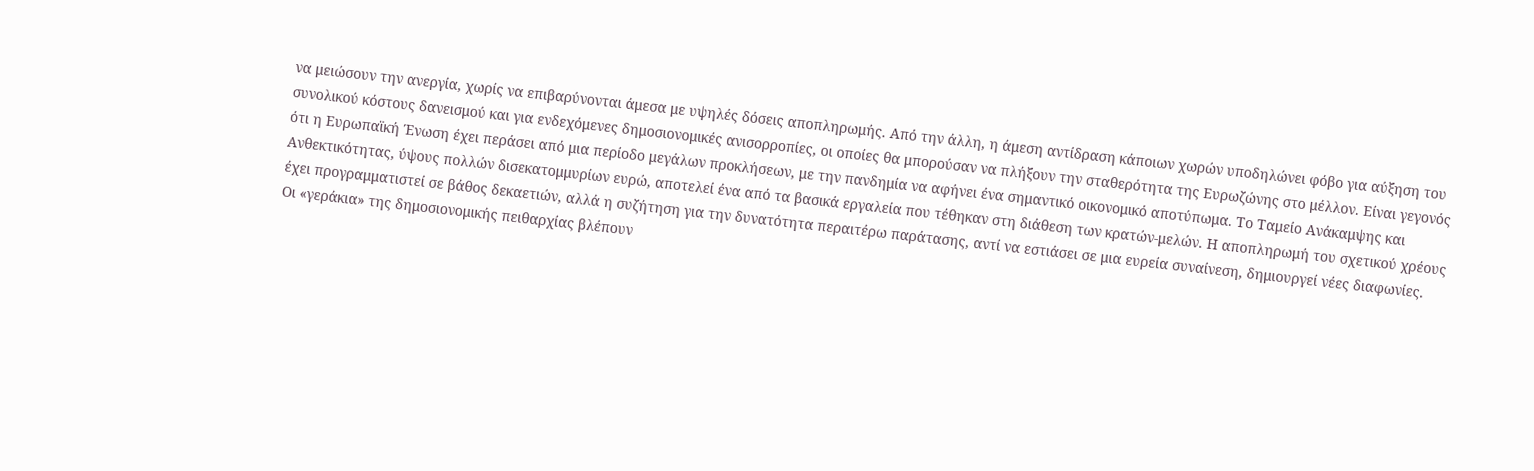να μειώσουν την ανεργία, χωρίς να επιβαρύνονται άμεσα με υψηλές δόσεις αποπληρωμής. Από την άλλη, η άμεση αντίδραση κάποιων χωρών υποδηλώνει φόβο για αύξηση του συνολικού κόστους δανεισμού και για ενδεχόμενες δημοσιονομικές ανισορροπίες, οι οποίες θα μπορούσαν να πλήξουν την σταθερότητα της Ευρωζώνης στο μέλλον. Είναι γεγονός ότι η Ευρωπαϊκή Ένωση έχει περάσει από μια περίοδο μεγάλων προκλήσεων, με την πανδημία να αφήνει ένα σημαντικό οικονομικό αποτύπωμα. Το Ταμείο Ανάκαμψης και Ανθεκτικότητας, ύψους πολλών δισεκατομμυρίων ευρώ, αποτελεί ένα από τα βασικά εργαλεία που τέθηκαν στη διάθεση των κρατών-μελών. Η αποπληρωμή του σχετικού χρέους έχει προγραμματιστεί σε βάθος δεκαετιών, αλλά η συζήτηση για την δυνατότητα περαιτέρω παράτασης, αντί να εστιάσει σε μια ευρεία συναίνεση, δημιουργεί νέες διαφωνίες.
Οι «γεράκια» της δημοσιονομικής πειθαρχίας βλέπουν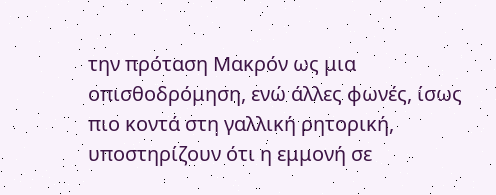την πρόταση Μακρόν ως μια οπισθοδρόμηση, ενώ άλλες φωνές, ίσως πιο κοντά στη γαλλική ρητορική, υποστηρίζουν ότι η εμμονή σε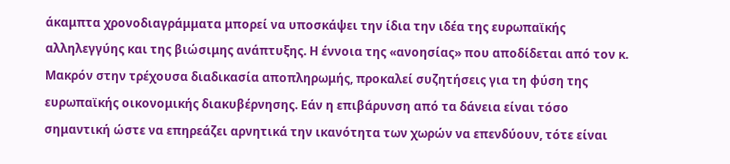άκαμπτα χρονοδιαγράμματα μπορεί να υποσκάψει την ίδια την ιδέα της ευρωπαϊκής αλληλεγγύης και της βιώσιμης ανάπτυξης. Η έννοια της «ανοησίας» που αποδίδεται από τον κ. Μακρόν στην τρέχουσα διαδικασία αποπληρωμής, προκαλεί συζητήσεις για τη φύση της ευρωπαϊκής οικονομικής διακυβέρνησης. Εάν η επιβάρυνση από τα δάνεια είναι τόσο σημαντική ώστε να επηρεάζει αρνητικά την ικανότητα των χωρών να επενδύουν, τότε είναι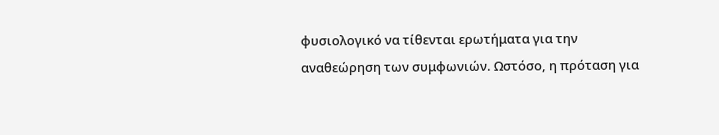φυσιολογικό να τίθενται ερωτήματα για την αναθεώρηση των συμφωνιών. Ωστόσο, η πρόταση για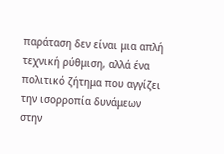παράταση δεν είναι μια απλή τεχνική ρύθμιση, αλλά ένα πολιτικό ζήτημα που αγγίζει την ισορροπία δυνάμεων στην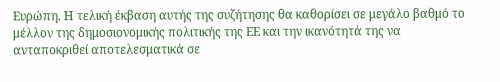Ευρώπη. Η τελική έκβαση αυτής της συζήτησης θα καθορίσει σε μεγάλο βαθμό το μέλλον της δημοσιονομικής πολιτικής της ΕΕ και την ικανότητά της να ανταποκριθεί αποτελεσματικά σε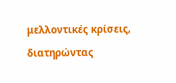μελλοντικές κρίσεις, διατηρώντας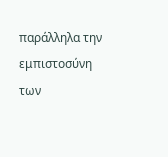παράλληλα την εμπιστοσύνη των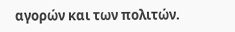αγορών και των πολιτών.